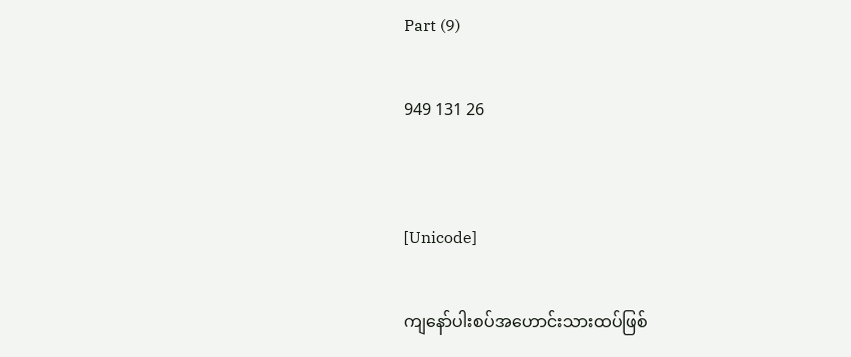Part (9)

949 131 26


[Unicode]

ကျနော်ပါးစပ်အဟောင်းသားထပ်ဖြစ်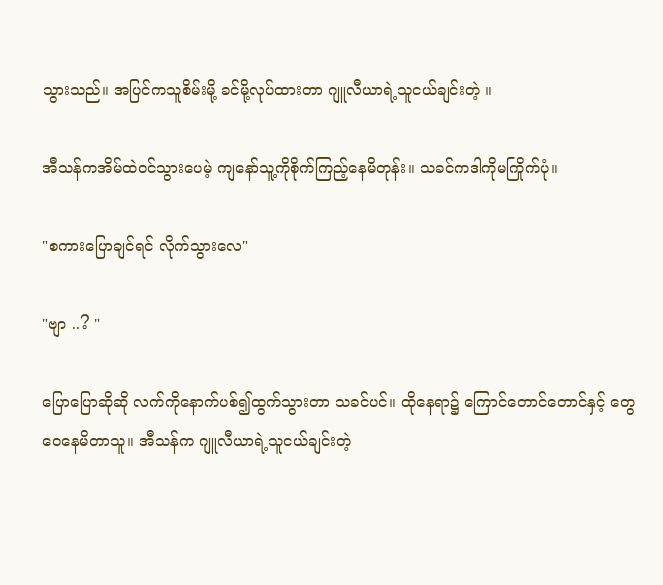သွားသည်။ အပြင်ကသူစိမ်းမို့ ခင်မို့လုပ်ထားတာ ဂျူလီယာရဲ့သူငယ်ချင်းတဲ့ ။

အီသန်ကအိမ်ထဲ၀င်သွားပေမဲ့ ကျနော်သူ့ကိုစိုက်ကြည့်နေမိတုန်း။ သခင်ကဒါကိုမကြိုက်ပုံ။

"စကားပြောချင်ရင် လိုက်သွားလေ"

"ဗျာ ..? "

ပြောပြောဆိုဆို လက်ကိုနောက်ပစ်၍ထွက်သွားတာ သခင်ပင်။ ထိုနေရာ၌ ကြောင်တောင်တောင်နှင့် တွေဝေနေမိတာသူ။ အီသန်က ဂျူလီယာရဲ့သူငယ်ချင်းတဲ့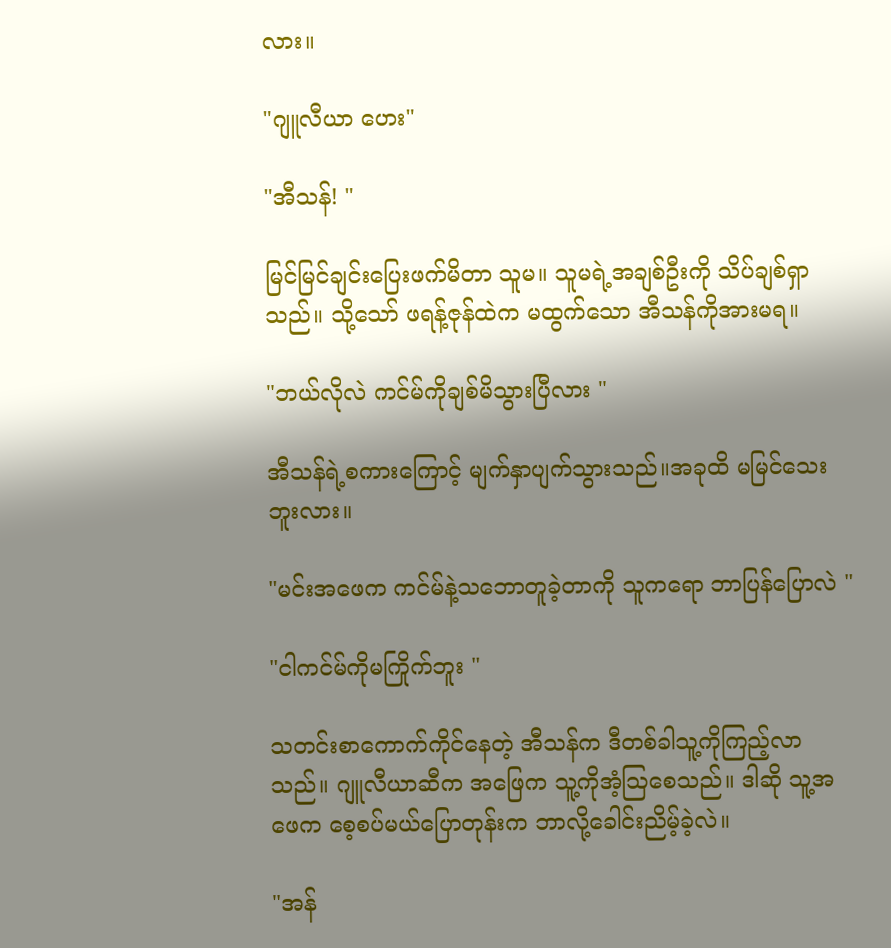လား။

"ဂျူလီယာ ဟေး"

"အီသန်! "

မြင်မြင်ချင်းပြေးဖက်မိတာ သူမ။ သူမရဲ့အချစ်ဦးကို သိပ်ချစ်ရှာသည်။ သို့သော် ဖရန့်ဇုန်ထဲက မထွက်သော အီသန်ကိုအားမရ။

"ဘယ်လိုလဲ ကင်မ်ကိုချစ်မိသွားပြီလား "

အီသန်ရဲ့စကားကြောင့် မျက်နှာပျက်သွားသည်။အခုထိ မမြင်သေးဘူးလား။

"မင်းအဖေက ကင်မ်နဲ့သဘောတူခဲ့တာကို သူကရော ဘာပြန်ပြောလဲ "

"ငါကင်မ်ကိုမကြိုက်ဘူး "

သတင်းစာကောက်ကိုင်နေတဲ့ အီသန်က ဒီတစ်ခါသူ့ကိုကြည့်လာသည်။ ဂျူလီယာဆီက အဖြေက သူ့ကိုအံ့ဩစေသည်။ ဒါဆို သူ့အဖေက စေ့စပ်မယ်ပြောတုန်းက ဘာလို့ခေါင်းညိမ့်ခဲ့လဲ။

"အန်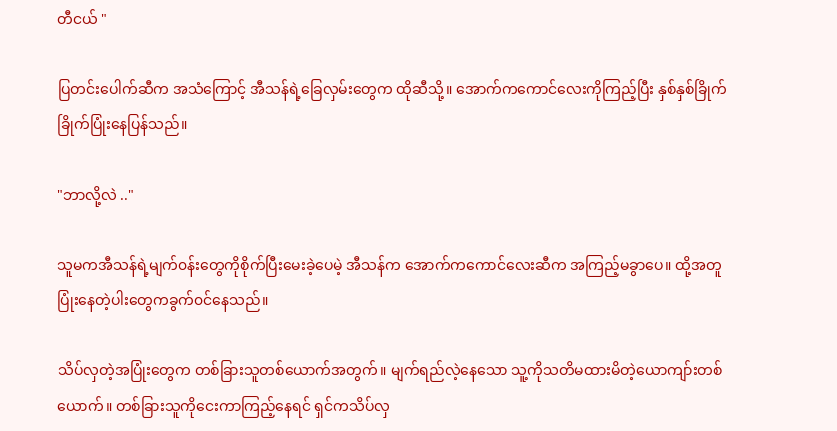တီငယ် "

ပြတင်းပေါက်ဆီက အသံကြောင့် အီသန်ရဲ့ခြေလှမ်းတွေက ထိုဆီသို့။ အောက်ကကောင်လေးကိုကြည့်ပြီး နှစ်နှစ်ခြိုက်ခြိုက်ပြုံးနေပြန်သည်။

"ဘာလို့လဲ .."

သူမကအီသန်ရဲ့မျက်၀န်းတွေကိုစိုက်ပြီးမေးခဲ့ပေမဲ့ အီသန်က အောက်ကကောင်လေးဆီက အကြည့်မခွာပေ။ ထို့အတူပြုံးနေတဲ့ပါးတွေကခွက်၀င်နေသည်။

သိပ်လှတဲ့အပြုံးတွေက တစ်ခြားသူတစ်ယောက်အတွက်။ မျက်ရည်လဲ့နေသော သူ့ကိုသတိမထားမိတဲ့ယောကျာ်းတစ်ယောက်။ တစ်ခြားသူကိုငေးကာကြည့်နေရင် ရှင်ကသိပ်လှ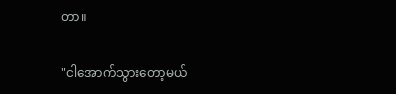တာ။

"ငါအောက်သွားတော့မယ်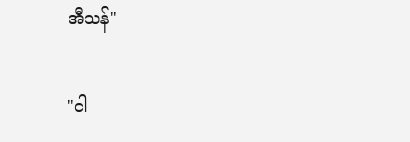အီသန်"

"ငါ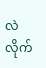လဲ လိုက်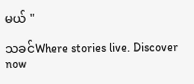မယ် "

သခင်Where stories live. Discover now